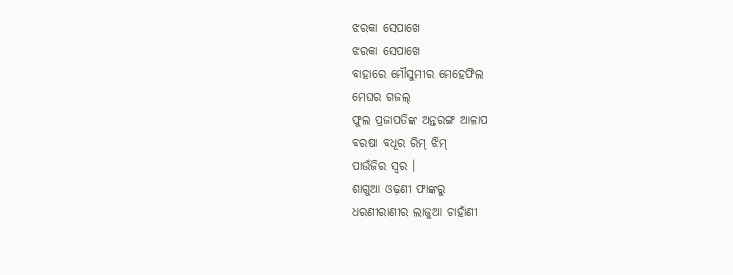ଝରକା ସେପାଖେ
ଝରକା ସେପାଖେ
ବାହାରେ ମୌସୁମୀର ମେହେଫିଲ
ମେଘର ଗଜଲ୍
ଫୁଲ ପ୍ରଜାପତିଙ୍କ ଅନ୍ତରଙ୍ଗ ଆଳାପ
ବରଷା ବଧୂର ରିମ୍ ଝିମ୍
ପାଉଁଜିର ସ୍ବର ।
ଶାଗୁଆ ଓଢ଼ଣୀ ଫାଙ୍କରୁ
ଧରଣୀରାଣୀର ଲାଜୁଆ ଚାହାଁଣୀ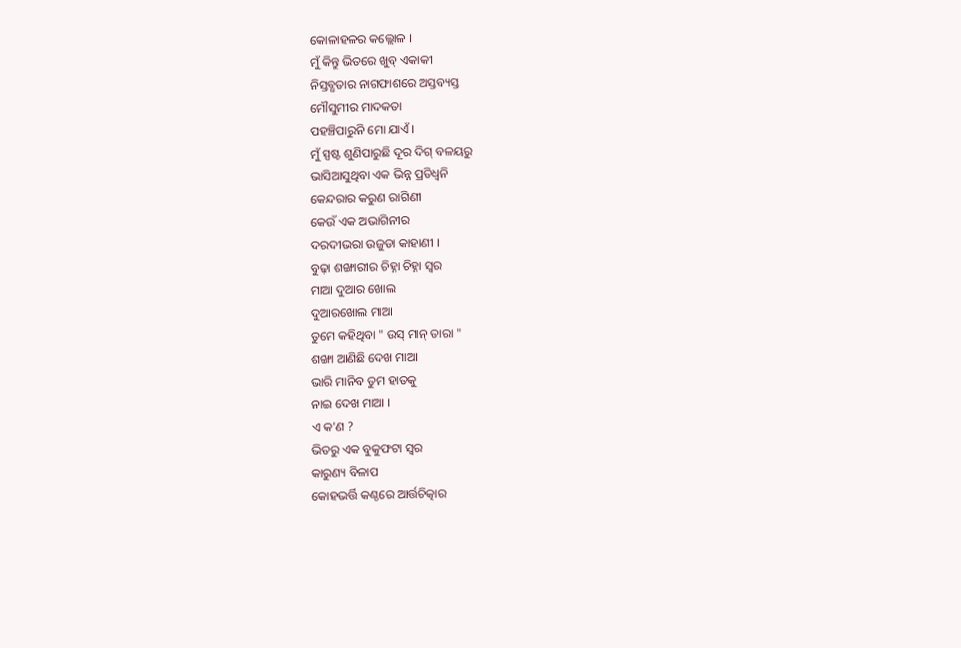କୋଳାହଳର କଲ୍ଲୋଳ ।
ମୁଁ କିନ୍ତୁ ଭିତରେ ଖୁବ୍ ଏକାକୀ
ନିସ୍ତବ୍ଧତାର ନାଗଫାଶରେ ଅସ୍ତବ୍ୟସ୍ତ
ମୌସୁମୀର ମାଦକତା
ପହଞ୍ଚିପାରୁନି ମୋ ଯାଏଁ ।
ମୁଁ ସ୍ପଷ୍ଟ ଶୁଣିପାରୁଛି ଦୂର ଦିଗ୍ ବଳୟରୁ
ଭାସିଆସୁଥିବା ଏକ ଭିନ୍ନ ପ୍ରତିଧ୍ଵନି
କେନ୍ଦରାର କରୁଣ ରାଗିଣୀ
କେଉଁ ଏକ ଅଭାଗିନୀର
ଦରଦୀଭରା ଉଜୁଡା କାହାଣୀ ।
ବୁଢ଼ା ଶଙ୍ଖାରୀର ଚିହ୍ନା ଚିହ୍ନା ସ୍ବର
ମାଆ ଦୁଆର ଖୋଲ
ଦୁଆରଖୋଲ ମାଆ
ତୁମେ କହିଥିବା " ଉସ୍ ମାନ୍ ତାରା "
ଶଙ୍ଖା ଆଣିଛି ଦେଖ ମାଆ
ଭାରି ମାନିବ ତୁମ ହାତକୁ
ନାଇ ଦେଖ ମାଆ ।
ଏ କ'ଣ ?
ଭିତରୁ ଏକ ବୁକୁଫଟା ସ୍ବର
କାରୁଣ୍ୟ ବିଳାପ
କୋହଭର୍ତ୍ତି କଣ୍ଠରେ ଆର୍ତ୍ତଚିତ୍କାର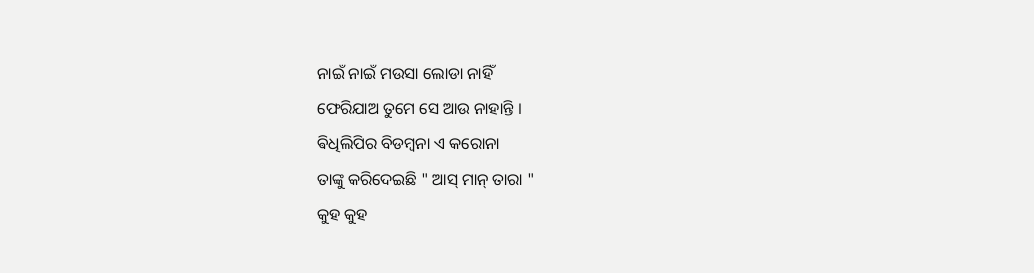ନାଇଁ ନାଇଁ ମଉସା ଲୋଡା ନାହିଁ
ଫେରିଯାଅ ତୁମେ ସେ ଆଉ ନାହାନ୍ତି ।
ଵିଧିଲିପିର ବିଡମ୍ବନା ଏ କରୋନା
ତାଙ୍କୁ କରିଦେଇଛି " ଆସ୍ ମାନ୍ ତାରା "
କୁହ କୁହ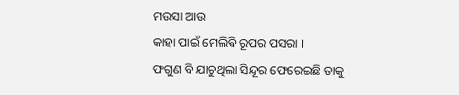ମଉସା ଆଉ
କାହା ପାଇଁ ମେଲିଵି ରୂପର ପସରା ।
ଫଗୁଣ ବି ଯାଚୁଥିଲା ସିନ୍ଦୂର ଫେରେଇଛି ତାକୁ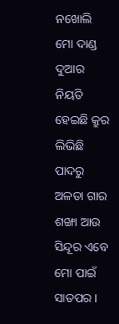ନଖୋଲି
ମୋ ଦାଣ୍ଡ ଦୁଆର
ନିୟତି ହେଇଛି କ୍ରୁର
ଲିଭିଛି ପାଦରୁ ଅଳତା ଗାର
ଶଙ୍ଖା ଆଉ ସିନ୍ଦୂର ଏବେ
ମୋ ପାଇଁ ସାତପର ।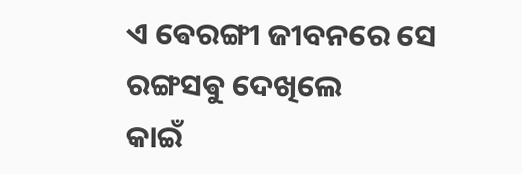ଏ ଵେରଙ୍ଗୀ ଜୀବନରେ ସେ
ରଙ୍ଗସଵୁ ଦେଖିଲେ
କାଇଁ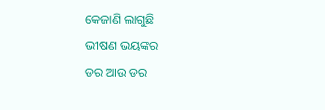କେଜାଣି ଲାଗୁଛି
ଭୀଷଣ ଭୟଙ୍କର
ଡର ଆଉ ଡର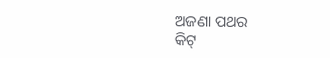ଅଜଣା ପଥର
କିଟ୍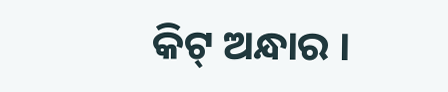କିଟ୍ ଅନ୍ଧାର ।